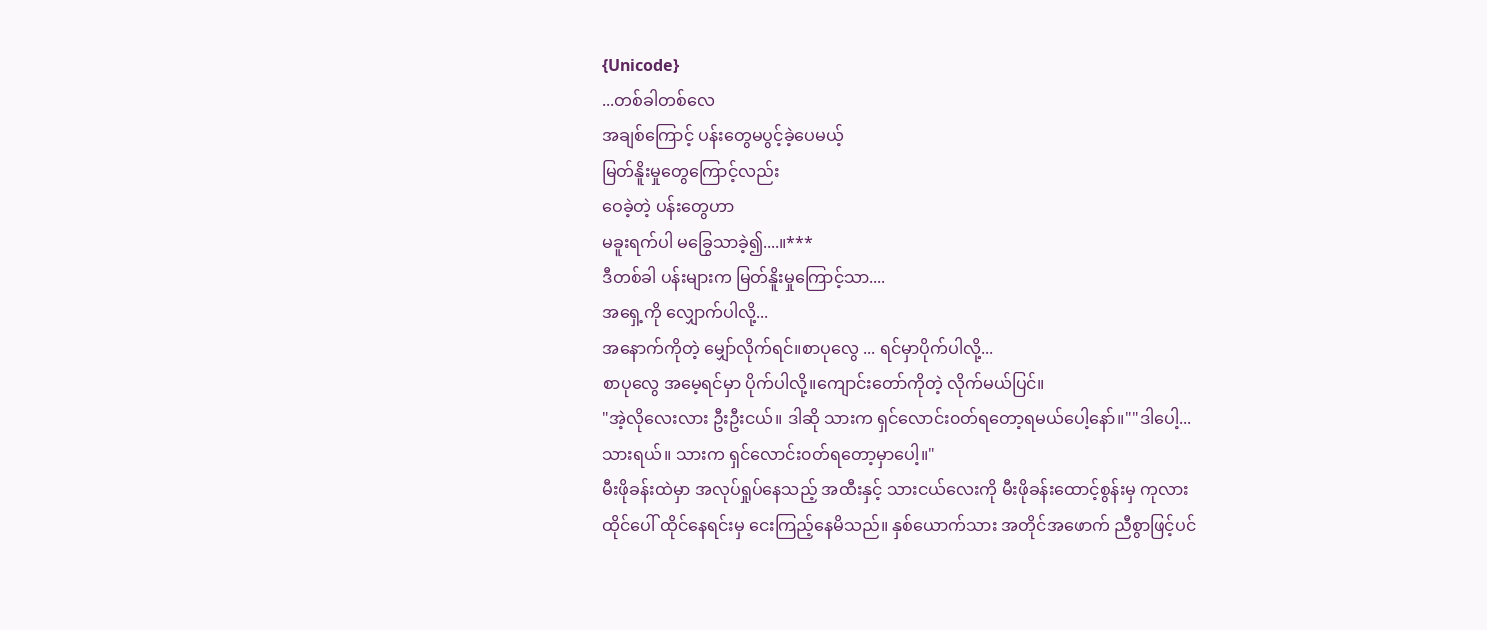{Unicode}
...တစ်ခါတစ်လေ
အချစ်ကြောင့် ပန်းတွေမပွင့်ခဲ့ပေမယ့်
မြတ်နိူးမှုတွေကြောင့်လည်း
ဝေခဲ့တဲ့ ပန်းတွေဟာ
မခူးရက်ပါ မခြွေသာခဲ့၍....။***
ဒီတစ်ခါ ပန်းများက မြတ်နိူးမှုကြောင့်သာ....
အရှေ့ကို လျှောက်ပါလို့...
အနောက်ကိုတဲ့ မျှော်လိုက်ရင်။စာပုလွေ ... ရင်မှာပိုက်ပါလို့...
စာပုလွေ အမေ့ရင်မှာ ပိုက်ပါလို့။ကျောင်းတော်ကိုတဲ့ လိုက်မယ်ပြင်။
"အဲ့လိုလေးလား ဦးဦးငယ်။ ဒါဆို သားက ရှင်လောင်း၀တ်ရတော့ရမယ်ပေါ့နော်။""ဒါပေါ့... သားရယ်။ သားက ရှင်လောင်း၀တ်ရတော့မှာပေါ့။"
မီးဖိုခန်းထဲမှာ အလုပ်ရှုပ်နေသည့် အထီးနှင့် သားငယ်လေးကို မီးဖိုခန်းထောင့်စွန်းမှ ကုလားထိုင်ပေါ် ထိုင်နေရင်းမှ ငေးကြည့်နေမိသည်။ နှစ်ယောက်သား အတိုင်အဖောက် ညီစွာဖြင့်ပင်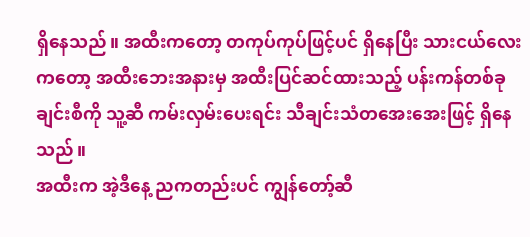ရှိနေသည်။ အထီးကတော့ တကုပ်ကုပ်ဖြင့်ပင် ရှိနေပြီး သားငယ်လေးကတော့ အထီးဘေးအနားမှ အထီးပြင်ဆင်ထားသည့် ပန်းကန်တစ်ခုချင်းစီကို သူ့ဆီ ကမ်းလှမ်းပေးရင်း သီချင်းသံတအေးအေးဖြင့် ရှိနေသည်။
အထီးက အဲ့ဒီနေ့ ညကတည်းပင် ကျွန်တော့်ဆီ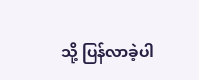သို့ ပြန်လာခဲ့ပါ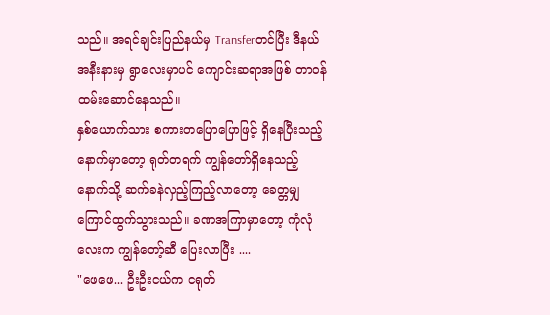သည်။ အရင်ချင်းပြည်နယ်မှ Transferတင်ပြီး ဒီနယ်အနီးနားမှ ရွာလေးမှာပင် ကျောင်းဆရာအဖြစ် တာ၀န်ထမ်းဆောင်နေသည်။
နှစ်ယောက်သား စကားတပြောပြောဖြင့် ရှိနေပြီးသည့်နောက်မှာတော့ ရုတ်တရက် ကျွန်တော်ရှိနေသည့် နောက်သို့ ဆက်ခနဲလှည့်ကြည့်လာတော့ ခေတ္တမျှ ကြောင်ထွက်သွားသည်။ ခဏအကြာမှာတော့ ကုံလုံလေးက ကျွန်တော့်ဆီ ပြေးလာပြီး ....
"ဖေဖေ... ဦးဦးငယ်က ငရုတ်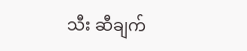သီး ဆီချက်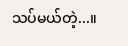သပ်မယ်တဲ့...။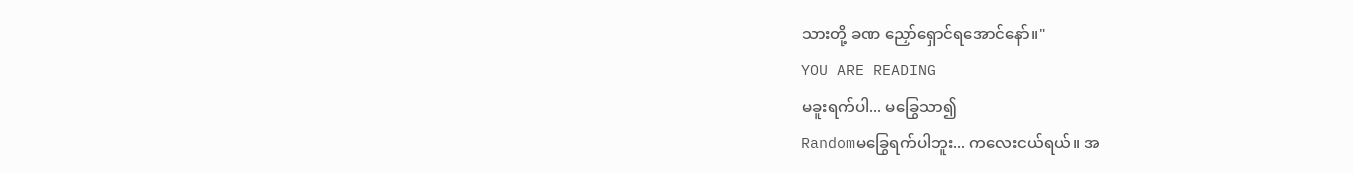သားတို့ ခဏ ညှော်ရှောင်ရအောင်နော်။"
YOU ARE READING
မခူးရက်ပါ... မခြွေသာ၍
Randomမခြွေရက်ပါဘူး... ကလေးငယ်ရယ်။ အ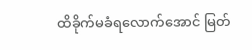ထိခိုက်မခံရလောက်အောင် မြတ်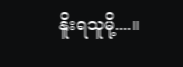နိူးရသူမို့....။